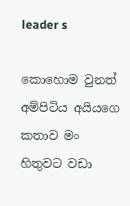leader s

කොහොම වුනත් අම්පිටිය අයියගෙ කතාව මං හිතුවට වඩා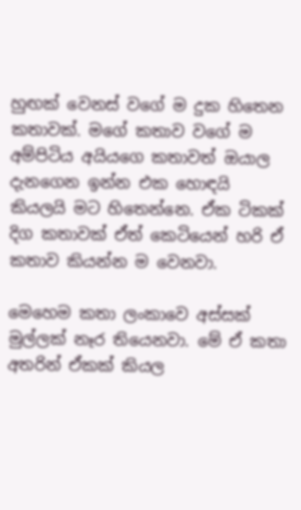හුඟක් වෙනස් වගේ ම දුක හිතෙන කතාවක්. මගේ කතාව වගේ ම අම්පිටිය අයියගෙ කතාවත් ඔයාල දැනගෙන ඉන්න එක හොඳයි කියලයි මට හිතෙන්නෙ. ඒක ටිකක් දිග කතාවක් ඒත් කෙටියෙන් හරි ඒ කතාව කියන්න ම වෙනවා.

මෙහෙම කතා ලංකාවෙ අස්සක් මුල්ලක් නෑර තියෙනවා. මේ ඒ කතා අතරින් ඒකක් කියල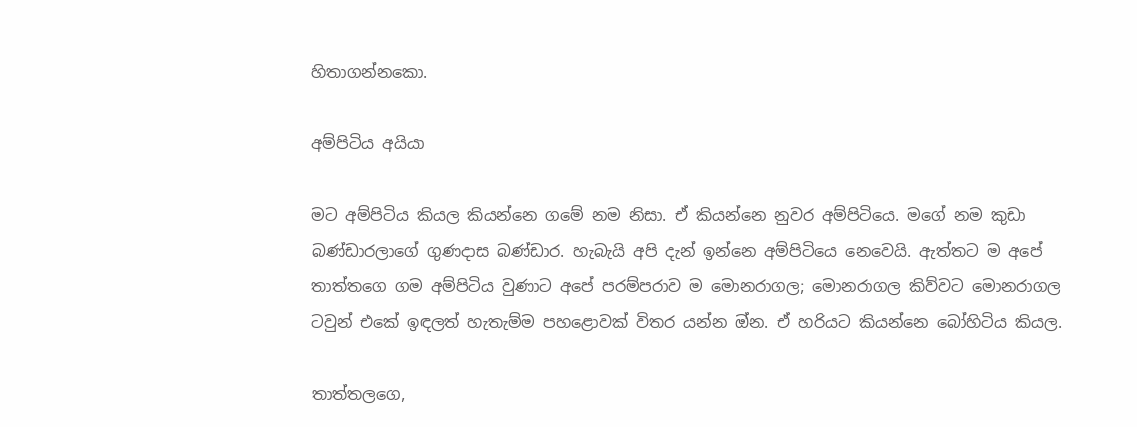හිතාගන්නකො.

අම්පිටිය අයියා

මට අම්පිටිය කියල කියන්නෙ ගමේ නම නිසා. ඒ කියන්නෙ නුවර අම්පිටියෙ. මගේ නම කුඩා බණ්ඩාරලාගේ ගුණදාස බණ්ඩාර. හැබැයි අපි දැන් ඉන්නෙ අම්පිටියෙ නෙවෙයි. ඇත්තට ම අපේ තාත්තගෙ ගම අම්පිටිය වුණාට අපේ පරම්පරාව ම මොනරාගල; මොනරාගල කිව්වට මොනරාගල ටවුන් එකේ ඉඳලත් හැතැම්ම පහළොවක් විතර යන්න ඔ්න. ඒ හරියට කියන්නෙ බෝහිටිය කියල.

තාත්තලගෙ,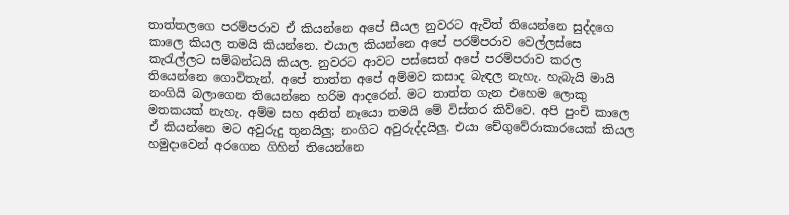තාත්තලගෙ පරම්පරාව ඒ කියන්නෙ අපේ සීයල නුවරට ඇවිත් තියෙන්නෙ සුද්දගෙ කාලෙ කියල තමයි කියන්නෙ. එයාල කියන්නෙ අපේ පරම්පරාව වෙල්ලස්සෙ කැරැල්ලට සම්බන්ධයි කියල. නුවරට ආවට පස්සෙත් අපේ පරම්පරාව කරල තියෙන්නෙ ගොවිතැන්. අපේ තාත්ත අපේ අම්මව කසාද බැඳල නැහැ. හැබැයි මායි නංගියි බලාගෙන තියෙන්නෙ හරිම ආදරෙන්. මට තාත්ත ගැන එහෙම ලොකු මතකයක් නැහැ. අම්ම සහ අනිත් නෑයො තමයි මේ විස්තර කිව්වෙ. අපි පුංචි කාලෙ ඒ කියන්නෙ මට අවුරුදු තුනයිලු; නංගිට අවුරුද්දයිලු. එයා චේගුවේරාකාරයෙක් කියල හමුදාවෙන් අරගෙන ගිහින් තියෙන්නෙ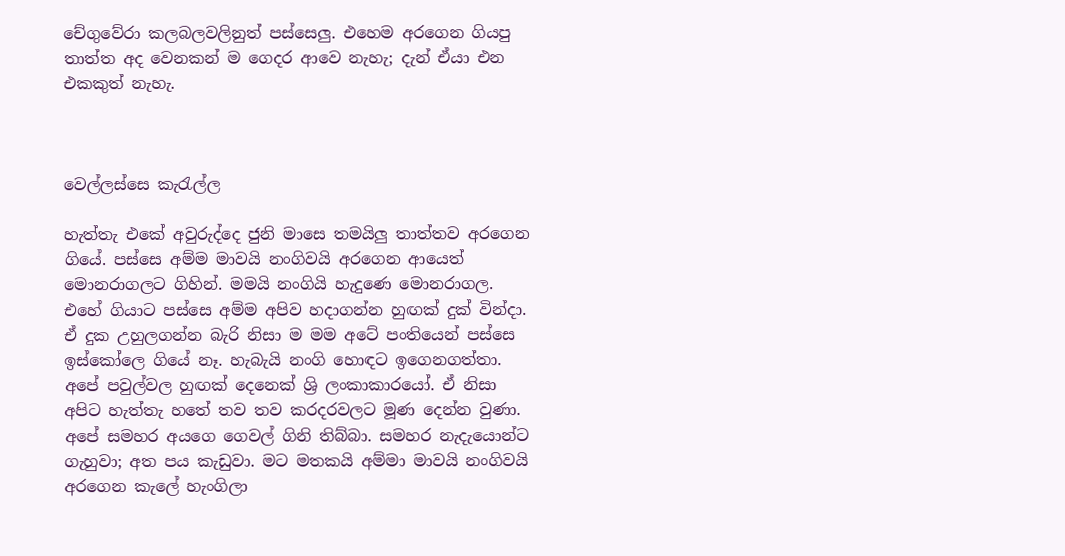චේගුවේරා කලබලවලිනුත් පස්සෙලු. එහෙම අරගෙන ගියපු තාත්ත අද වෙනකන් ම ගෙදර ආවෙ නැහැ; දැන් ඒයා එන එකකුත් නැහැ.



වෙල්ලස්සෙ කැරැල්ල

හැත්තැ එකේ අවුරුද්දෙ ජුනි මාසෙ තමයිලු තාත්තව අරගෙන ගියේ. පස්සෙ අම්ම මාවයි නංගිවයි අරගෙන ආයෙත් මොනරාගලට ගිහින්. මමයි නංගියි හැදුණෙ මොනරාගල. එහේ ගියාට පස්සෙ අම්ම අපිව හදාගන්න හුඟක් දුක් වින්දා. ඒ දුක උහුලගන්න බැරි නිසා ම මම අටේ පංතියෙන් පස්සෙ ඉස්කෝලෙ ගියේ නෑ. හැබැයි නංගි හොඳට ඉගෙනගත්තා. අපේ පවුල්වල හුඟක් දෙනෙක් ශ්‍රි ලංකාකාරයෝ. ඒ නිසා අපිට හැත්තැ හතේ තව තව කරදරවලට මූණ දෙන්න වුණා. අපේ සමහර අයගෙ ගෙවල් ගිනි තිබ්බා. සමහර නැදැයොන්ට ගැහුවා; අත පය කැඩුවා. මට මතකයි අම්මා මාවයි නංගිවයි අරගෙන කැලේ හැංගිලා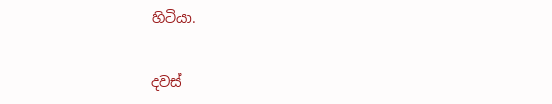හිටියා.


දවස්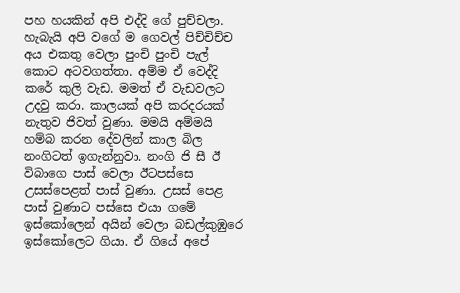පහ හයකින් අපි එද්දි ගේ පුච්චලා. හැබැයි අපි වගේ ම ගෙවල් පිච්චිච්ච අය එකතු වෙලා පුංචි පුංචි පැල් කොට අටවගත්තා. අම්ම ඒ වෙද්දි කරේ කුලි වැඩ. මමත් ඒ වැඩවලට උදවු කරා. කාලයක් අපි කරදරයක් නැතුව ජිවත් වුණා. මමයි අම්මයි හම්බ කරන දේවලින් කාල බිල නංගිටත් ඉගැන්නුවා. නංගි ජි සී ඊ විබාගෙ පාස් වෙලා ඊටපස්සෙ උසස්පෙළත් පාස් වුණා. උසස් පෙළ පාස් වුණාට පස්සෙ එයා ගමේ ඉස්කෝලෙන් අයින් වෙලා බඩල්කුඹුරෙ ඉස්කෝලෙට ගියා. ඒ ගියේ අපේ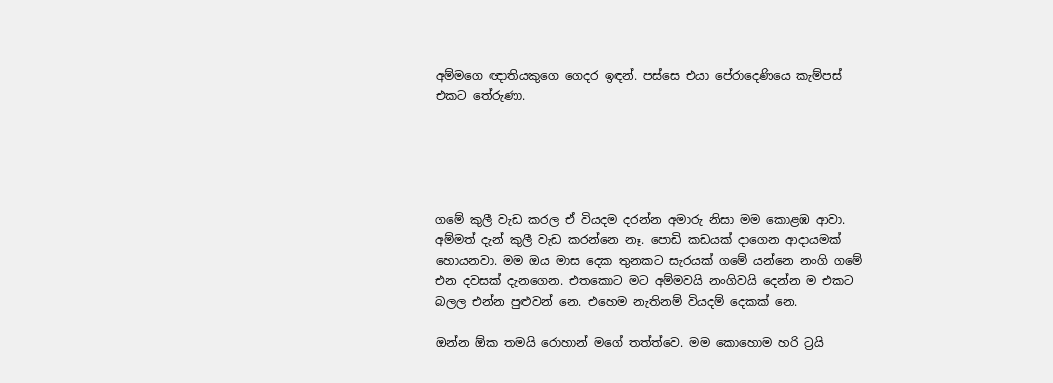අම්මගෙ ඥාතියකුගෙ ගෙදර ඉඳන්. පස්සෙ එයා පේරාදෙණියෙ කැම්පස් එකට තේරුණා.





ගමේ කුලී වැඩ කරල ඒ වියදම දරන්න අමාරු නිසා මම කොළඹ ආවා. අම්මත් දැන් කුලී වැඩ කරන්නෙ නෑ. පොඩි කඩයක් දාගෙන ආදායමක් හොයනවා. මම ඔය මාස දෙක තුනකට සැරයක් ගමේ යන්නෙ නංගි ගමේ එන දවසක් දැනගෙන. එතකොට මට අම්මවයි නංගිවයි දෙන්න ම එකට බලල එන්න පුළුවන් නෙ. එහෙම නැතිනම් වියදම් දෙකක් නෙ.

ඔන්න ඕක තමයි රොහාන් මගේ තත්ත්වෙ. මම කොහොම හරි ට්‍රයි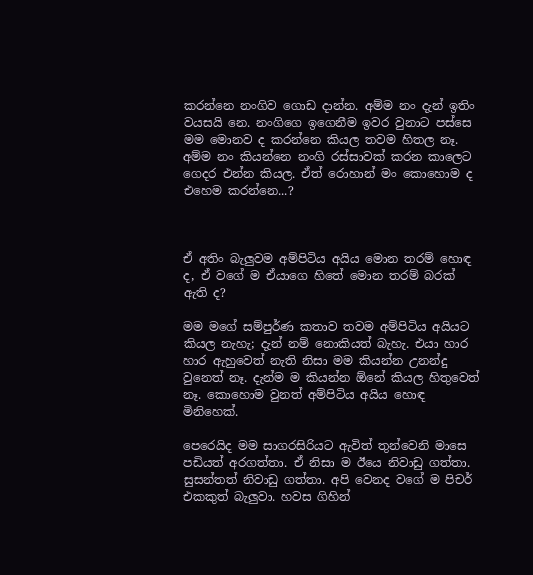කරන්නෙ නංගිව ගොඩ දාන්න. අම්ම නං දැන් ඉතිං වයසයි නෙ. නංගිගෙ ඉගෙනීම ඉවර වුනාට පස්සෙ මම මොනව ද කරන්නෙ කියල තවම හිතල නෑ. අම්ම නං කියන්නෙ නංගි රස්සාවක් කරන කාලෙට ගෙදර එන්න කියල. ඒත් රොහාන් මං කොහොම ද එහෙම කරන්නෙ...?



ඒ අතිං බැලුවම අම්පිටිය අයිය මොන තරම් හොඳ ද, ඒ වගේ ම ඒයාගෙ හිතේ මොන තරම් බරක් ඇති ද?

මම මගේ සම්පුර්ණ කතාව තවම අම්පිටිය අයියට කියල නැහැ; දැන් නම් නොකියත් බැහැ. එයා හාර හාර ඇහුවෙත් නැති නිසා මම කියන්න උනන්දු වුනෙත් නෑ. දැන්ම ම කියන්න ඕනේ කියල හිතුවෙත් නෑ. කොහොම වුනත් අම්පිටිය අයිය හොඳ මිනිහෙක්.

පෙරෙයිද මම සාගරසිරියට ඇවිත් තුන්වෙනි මාසෙ පඩියත් අරගත්තා. ඒ නිසා ම ඊයෙ නිවාඩු ගත්තා. සුසන්තත් නිවාඩු ගත්තා. අපි වෙනද වගේ ම පිචර් එකකුත් බැලුවා. හවස ගිහින්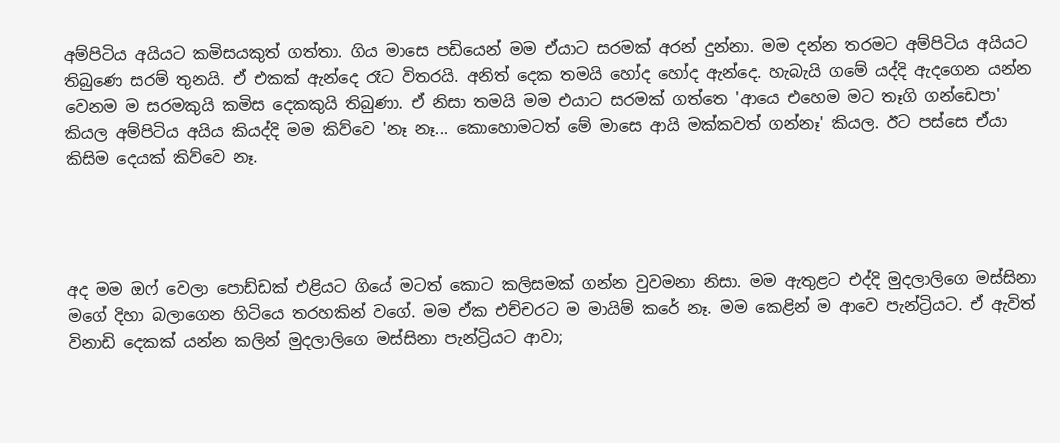අම්පිටිය අයියට කමිසයකුත් ගත්තා. ගිය මාසෙ පඩියෙන් මම ඒයාට සරමක් අරන් දුන්නා. මම දන්න තරමට අම්පිටිය අයියට තිබුණෙ සරම් තුනයි. ඒ එකක් ඇන්දෙ රෑට විතරයි. අනිත් දෙක තමයි හෝද හෝද ඇන්දෙ. හැබැයි ගමේ යද්දි ඇදගෙන යන්න වෙනම ම සරමකුයි කමිස දෙකකුයි තිබුණා. ඒ නිසා තමයි මම එයාට සරමක් ගත්තෙ 'ආයෙ එහෙම මට තෑගි ගන්ඩෙපා' කියල අම්පිටිය අයිය කියද්දි මම කිව්වෙ 'නෑ නෑ... කොහොමටත් මේ මාසෙ ආයි මක්කවත් ගන්නෑ' කියල. ඊට පස්සෙ ඒයා කිසිම දෙයක් කිව්වෙ නෑ.




අද මම ඔෆ් වෙලා පොඩ්ඩක් එළියට ගියේ මටත් කොට කලිසමක් ගන්න වුවමනා නිසා. මම ඇතුළට එද්දි මුදලාලිගෙ මස්සිනා මගේ දිහා බලාගෙන හිටියෙ තරහකින් වගේ. මම ඒක එච්චරට ම මායිම් කරේ නෑ. මම කෙළින් ම ආවෙ පැන්ට්‍රියට. ඒ ඇවිත් විනාඩි දෙකක් යන්න කලින් මුදලාලිගෙ මස්සිනා පැන්ට්‍රියට ආවා;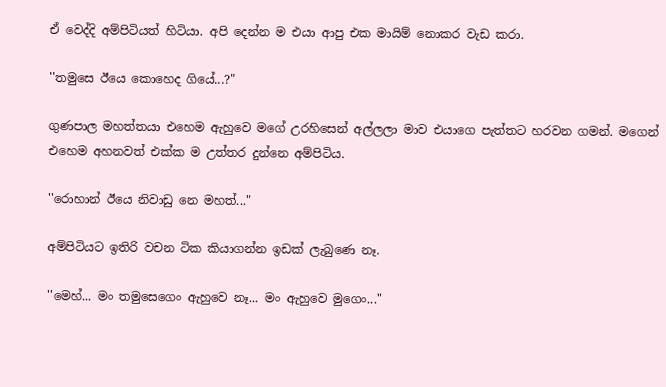ඒ වෙද්දි අම්පිටියත් හිටියා. අපි දෙන්න ම එයා ආපු එක මායිම් නොකර වැඩ කරා.

''තමුසෙ ඊයෙ කොහෙද ගියේ...?"

ගුණපාල මහත්තයා එහෙම ඇහුවෙ මගේ උරහිසෙන් අල්ලලා මාව එයාගෙ පැත්තට හරවන ගමන්. මගෙන් එහෙම අහනවත් එක්ක ම උත්තර දුන්නෙ අම්පිටිය.

''රොහාන් ඊයෙ නිවාඩු නෙ මහත්..."

අම්පිටියට ඉතිරි වචන ටික කියාගන්න ඉඩක් ලැබුණෙ නෑ.

''මෙහ්... මං තමුසෙගෙං ඇහුවෙ නෑ... මං ඇහුවෙ මුගෙං..."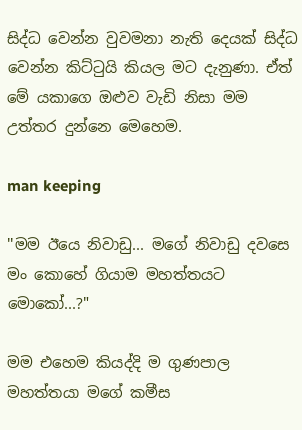සිද්ධ වෙන්න වුවමනා නැති දෙයක් සිද්ධ වෙන්න කිට්ටුයි කියල මට දැනුණා. ඒත් මේ යකාගෙ ඔළුව වැඩි නිසා මම උත්තර දුන්නෙ මෙහෙම.

man keeping

''මම ඊයෙ නිවාඩු... මගේ නිවාඩු දවසෙ මං කොහේ ගියාම මහත්තයට මොකෝ...?"

මම එහෙම කියද්දි ම ගුණපාල මහත්තයා මගේ කමීස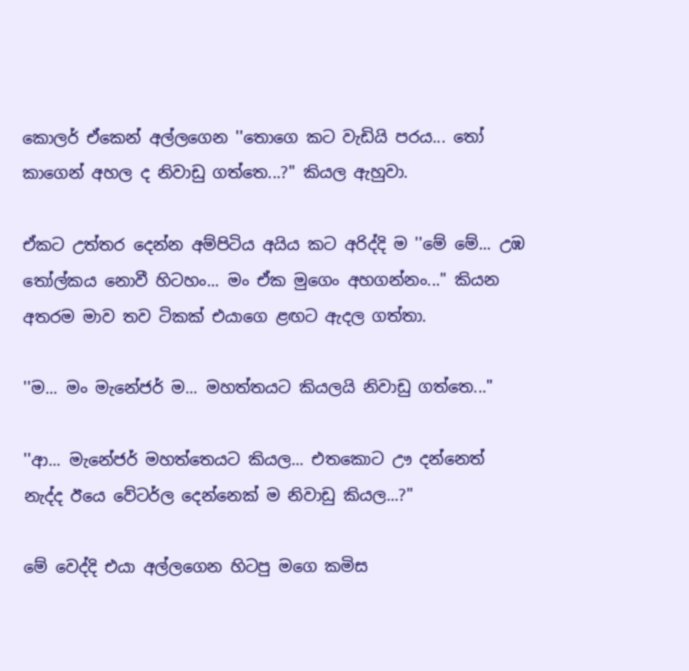කොලර් ඒකෙන් අල්ලගෙන ''තොගෙ කට වැඩියි පරය... තෝ කාගෙන් අහල ද නිවාඩු ගත්තෙ...?" කියල ඇහුවා.

ඒකට උත්තර දෙන්න අම්පිටිය අයිය කට අරිද්දි ම ''මේ මේ... උඹ තෝල්කය නොවී හිටහං... මං ඒක මුගෙං අහගන්නං..." කියන අතරම මාව තව ටිකක් එයාගෙ ළඟට ඇදල ගත්තා.

''ම... මං මැනේජර් ම... මහත්තයට කියලයි නිවාඩු ගත්තෙ..."

''ආ... මැනේජර් මහත්තෙයට කියල... එතකොට ඌ දන්නෙත් නැද්ද ඊයෙ වේටර්ල දෙන්නෙක් ම නිවාඩු කියල...?''

මේ වෙද්දි එයා අල්ලගෙන හිටපු මගෙ කමිස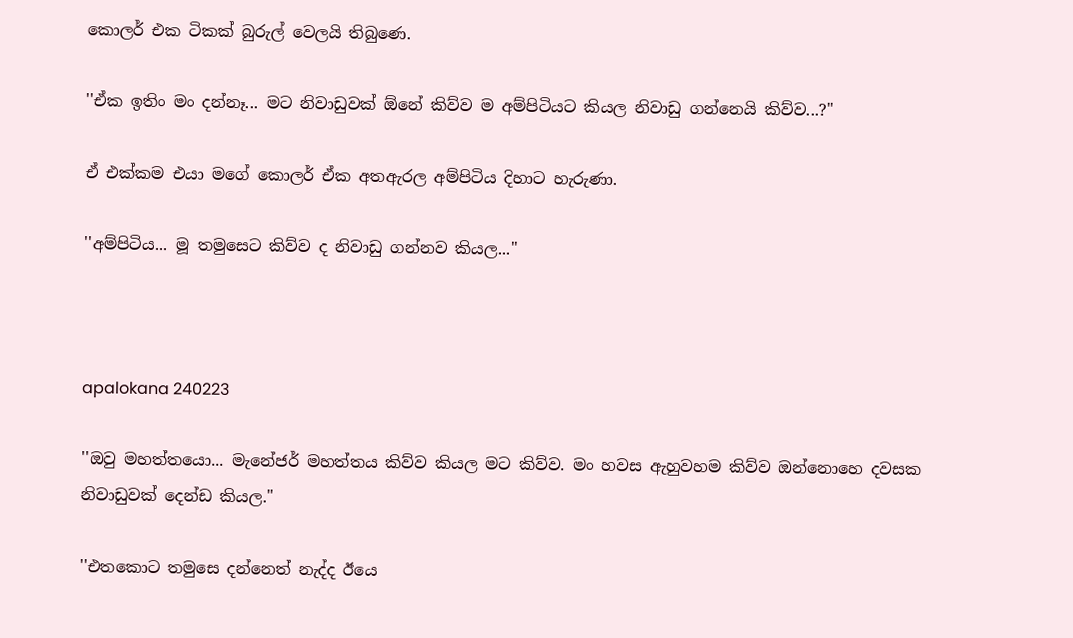කොලර් එක ටිකක් බුරුල් වෙලයි තිබුණෙ.

''ඒක ඉතිං මං දන්නෑ... මට නිවාඩුවක් ඕනේ කිව්ව ම අම්පිටියට කියල නිවාඩු ගන්නෙයි කිව්ව...?"

ඒ එක්කම එයා මගේ කොලර් ඒක අතඇරල අම්පිටිය දිහාට හැරුණා.

''අම්පිටිය... මූ තමුසෙට කිව්ව ද නිවාඩු ගන්නව කියල..."



apalokana 240223

''ඔවු මහත්තයො... මැනේජර් මහත්තය කිව්ව කියල මට කිව්ව. මං හවස ඇහුවහම කිව්ව ඔන්නොහෙ දවසක නිවාඩුවක් දෙන්ඩ කියල."

''එතකොට තමුසෙ දන්නෙත් නැද්ද ඊයෙ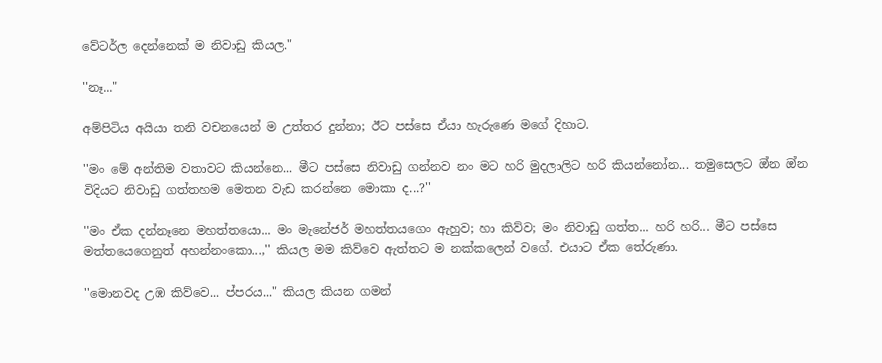වේටර්ල දෙන්නෙක් ම නිවාඩු කියල."

''නෑ..."

අම්පිටිය අයියා තනි වචනයෙන් ම උත්තර දුන්නා; ඊට පස්සෙ ඒයා හැරුණෙ මගේ දිහාට.

''මං මේ අන්තිම වතාවට කියන්නෙ... මීට පස්සෙ නිවාඩු ගන්නව නං මට හරි මුදලාලිට හරි කියන්නෝන... තමුසෙලට ඔ්න ඔ්න විදියට නිවාඩු ගත්තහම මෙතන වැඩ කරන්නෙ මොකා ද...?''

''මං ඒක දන්නෑනෙ මහත්තයො... මං මැනේජර් මහත්තයගෙං ඇහුව; හා කිව්ව; මං නිවාඩු ගත්ත... හරි හරි... මීට පස්සෙ මත්තයෙගෙනුත් අහන්නංකො...,'' කියල මම කිව්වෙ ඇත්තට ම නක්කලෙන් වගේ. එයාට ඒක තේරුණා.

''මොනවද උඹ කිව්වෙ... ප්පරය..." කියල කියන ගමන්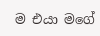ම එයා මගේ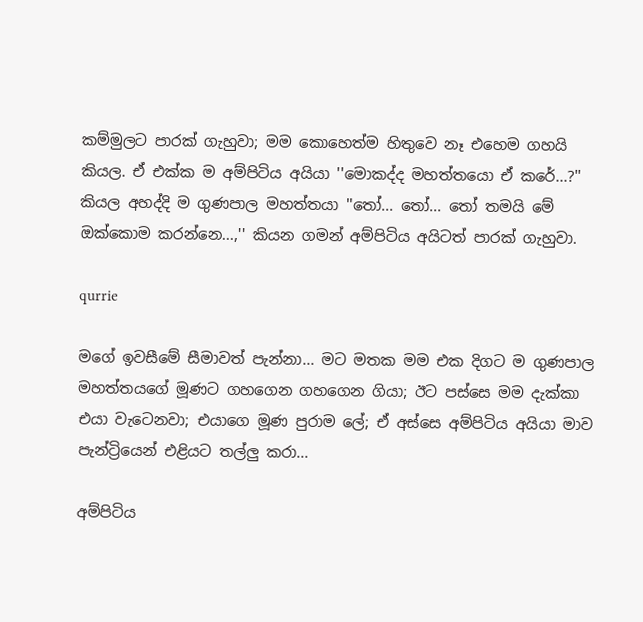කම්මුලට පාරක් ගැහුවා; මම කොහෙත්ම හිතුවෙ නෑ එහෙම ගහයි කියල. ඒ එක්ක ම අම්පිටිය අයියා ''මොකද්ද මහත්තයො ඒ කරේ...?'' කියල අහද්දි ම ගුණපාල මහත්තයා ''තෝ... තෝ... තෝ තමයි මේ ඔක්කොම කරන්නෙ...,'' කියන ගමන් අම්පිටිය අයිටත් පාරක් ගැහුවා.

qurrie

මගේ ඉවසීමේ සීමාවත් පැන්නා... මට මතක මම එක දිගට ම ගුණපාල මහත්තයගේ මූණට ගහගෙන ගහගෙන ගියා; ඊට පස්සෙ මම දැක්කා එයා වැටෙනවා; එයාගෙ මූණ පුරාම ලේ; ඒ අස්සෙ අම්පිටිය අයියා මාව පැන්ට්‍රියෙන් එළියට තල්ලු කරා...

අම්පිටිය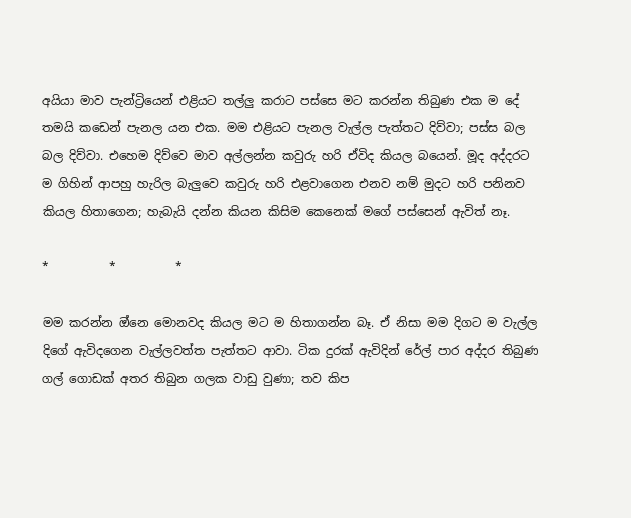අයියා මාව පැන්ට්‍රියෙන් එළියට තල්ලු කරාට පස්සෙ මට කරන්න තිබුණ එක ම දේ තමයි කඩෙන් පැනල යන එක. මම එළියට පැනල වැල්ල පැත්තට දිව්වා; පස්ස බල බල දිව්වා. එහෙම දිව්වෙ මාව අල්ලන්න කවුරු හරි ඒවිද කියල බයෙන්. මූද අද්දරට ම ගිහින් ආපහු හැරිල බැලුවෙ කවුරු හරි එළවාගෙන එනව නම් මුදට හරි පනිනව කියල හිතාගෙන; හැබැයි දන්න කියන කිසිම කෙනෙක් මගේ පස්සෙන් ඇවිත් නෑ.

*          *          *

මම කරන්න ඔ්නෙ මොනවද කියල මට ම හිතාගන්න බෑ. ඒ නිසා මම දිගට ම වැල්ල දිගේ ඇවිදගෙන වැල්ලවත්ත පැත්තට ආවා. ටික දුරක් ඇවිදින් රේල් පාර අද්දර තිබුණ ගල් ගොඩක් අතර තිබුන ගලක වාඩු වුණා; තව කිප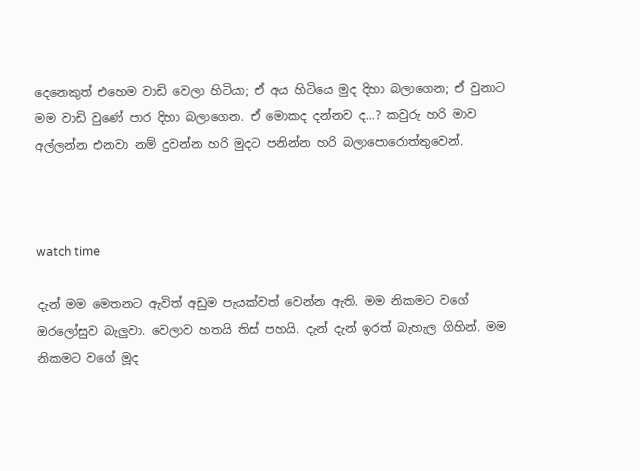දෙනෙකුත් එහෙම වාඩි වෙලා හිටියා; ඒ අය හිටියෙ මුද දිහා බලාගෙන; ඒ වුනාට මම වාඩි වුණේ පාර දිහා බලාගෙන. ඒ මොකද දන්නව ද...? කවුරු හරි මාව අල්ලන්න එනවා නම් දුවන්න හරි මුදට පනින්න හරි බලාපොරොත්තුවෙන්.



watch time

දැන් මම මෙතනට ඇවිත් අඩුම පැයක්වත් වෙන්න ඇති. මම නිකමට වගේ ඔරලෝසුව බැලුවා. වෙලාව හතයි තිස් පහයි. දැන් දැන් ඉරත් බැහැල ගිහින්. මම නිකමට වගේ මූද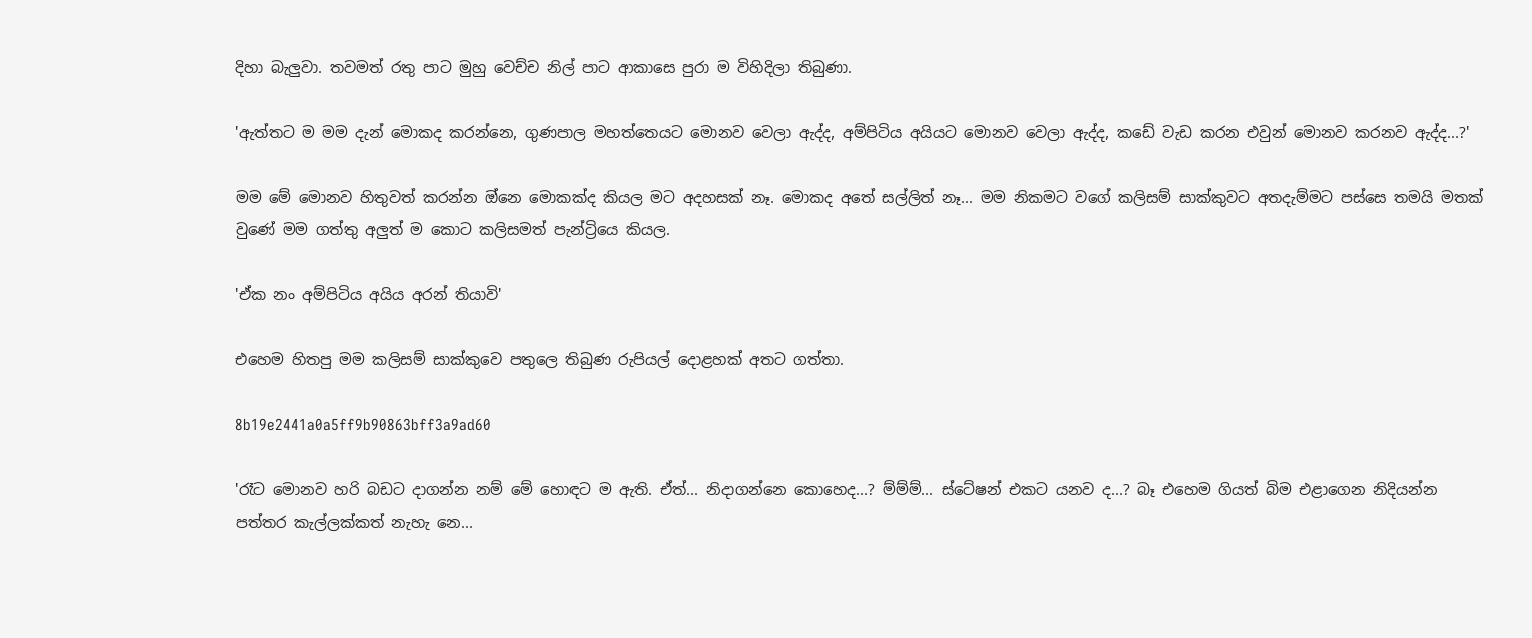දිහා බැලුවා. තවමත් රතු පාට මුහු වෙච්ච නිල් පාට ආකාසෙ පුරා ම විහිදිලා තිබුණා.

'ඇත්තට ම මම දැන් මොකද කරන්නෙ, ගුණපාල මහත්තෙයට මොනව වෙලා ඇද්ද, අම්පිටිය අයියට මොනව වෙලා ඇද්ද, කඩේ වැඩ කරන එවුන් මොනව කරනව ඇද්ද...?'

මම මේ මොනව හිතුවත් කරන්න ඔ්නෙ මොකක්ද කියල මට අදහසක් නෑ. මොකද අතේ සල්ලිත් නෑ... මම නිකමට වගේ කලිසම් සාක්කුවට අතදැම්මට පස්සෙ තමයි මතක් වුණේ මම ගත්තු අලුත් ම කොට කලිසමත් පැන්ට්‍රියෙ කියල.

'ඒක නං අම්පිටිය අයිය අරන් තියාවි'

එහෙම හිතපු මම කලිසම් සාක්කුවෙ පතුලෙ තිබුණ රුපියල් දොළහක් අතට ගත්තා.

8b19e2441a0a5ff9b90863bff3a9ad60

'රෑට මොනව හරි බඩට දාගන්න නම් මේ හොඳට ම ඇති. ඒත්... නිදාගන්නෙ කොහෙද...? ම්ම්ම්... ස්ටේෂන් එකට යනව ද...? බෑ එහෙම ගියත් බිම එළාගෙන නිදියන්න පත්තර කැල්ලක්කත් නැහැ නෙ...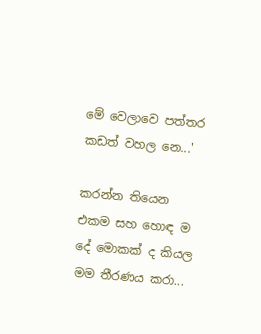මේ වෙලාවෙ පත්තර කඩත් වහල නෙ...'

කරන්න තියෙන එකම සහ හොඳ ම දේ මොකක් ද කියල මම තීරණය කරා...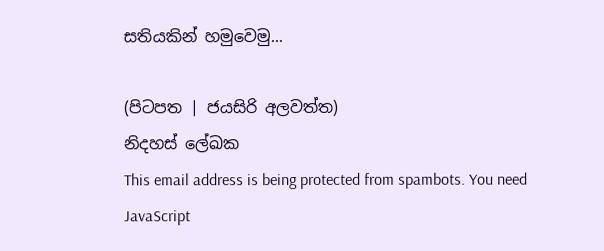සතියකින් හමුවෙමු...

(පිටපත | ජයසිරි අලවත්ත)
නිදහස් ලේඛක
This email address is being protected from spambots. You need JavaScript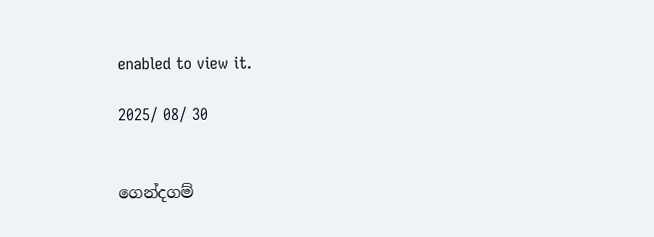enabled to view it.

2025/ 08/ 30


ගෙන්දගම්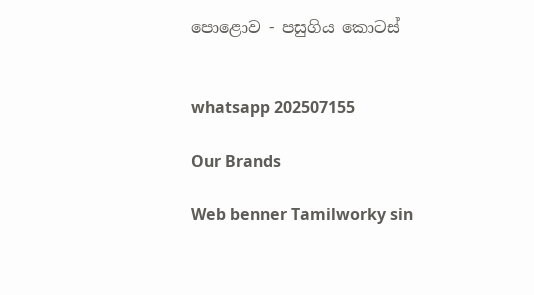පොළොව - පසුගිය කොටස්


whatsapp 202507155

Our Brands

Web benner Tamilworky sin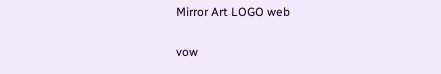Mirror Art LOGO web

vow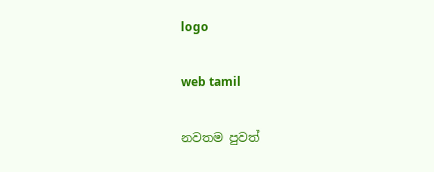logo

web tamil

නවතම පුවත්